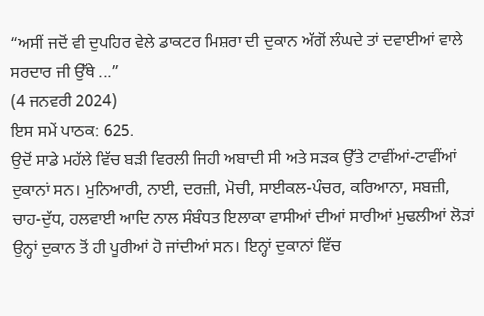“ਅਸੀਂ ਜਦੋਂ ਵੀ ਦੁਪਹਿਰ ਵੇਲੇ ਡਾਕਟਰ ਮਿਸ਼ਰਾ ਦੀ ਦੁਕਾਨ ਅੱਗੋਂ ਲੰਘਦੇ ਤਾਂ ਦਵਾਈਆਂ ਵਾਲੇ ਸਰਦਾਰ ਜੀ ਉੱਥੇ ...”
(4 ਜਨਵਰੀ 2024)
ਇਸ ਸਮੇਂ ਪਾਠਕ: 625.
ਉਦੋਂ ਸਾਡੇ ਮਹੱਲੇ ਵਿੱਚ ਬੜੀ ਵਿਰਲੀ ਜਿਹੀ ਅਬਾਦੀ ਸੀ ਅਤੇ ਸੜਕ ਉੱਤੇ ਟਾਵੀਂਆਂ-ਟਾਵੀਂਆਂ ਦੁਕਾਨਾਂ ਸਨ। ਮੁਨਿਆਰੀ, ਨਾਈ, ਦਰਜ਼ੀ, ਮੋਚੀ, ਸਾਈਕਲ-ਪੰਚਰ, ਕਰਿਆਨਾ, ਸਬਜ਼ੀ, ਚਾਹ-ਦੁੱਧ, ਹਲਵਾਈ ਆਦਿ ਨਾਲ ਸੰਬੰਧਤ ਇਲਾਕਾ ਵਾਸੀਆਂ ਦੀਆਂ ਸਾਰੀਆਂ ਮੁਢਲੀਆਂ ਲੋੜਾਂ ਉਨ੍ਹਾਂ ਦੁਕਾਨ ਤੋਂ ਹੀ ਪੂਰੀਆਂ ਹੋ ਜਾਂਦੀਆਂ ਸਨ। ਇਨ੍ਹਾਂ ਦੁਕਾਨਾਂ ਵਿੱਚ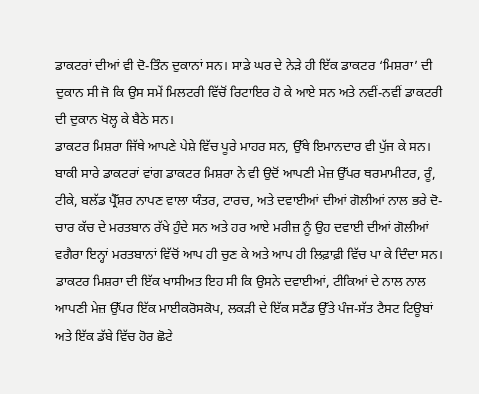ਡਾਕਟਰਾਂ ਦੀਆਂ ਵੀ ਦੋ-ਤਿੰਨ ਦੁਕਾਨਾਂ ਸਨ। ਸਾਡੇ ਘਰ ਦੇ ਨੇੜੇ ਹੀ ਇੱਕ ਡਾਕਟਰ ‘ਮਿਸ਼ਰਾ’ ਦੀ ਦੁਕਾਨ ਸੀ ਜੋ ਕਿ ਉਸ ਸਮੇਂ ਮਿਲਟਰੀ ਵਿੱਚੋਂ ਰਿਟਾਇਰ ਹੋ ਕੇ ਆਏ ਸਨ ਅਤੇ ਨਵੀਂ-ਨਵੀਂ ਡਾਕਟਰੀ ਦੀ ਦੁਕਾਨ ਖੋਲ੍ਹ ਕੇ ਬੈਠੇ ਸਨ।
ਡਾਕਟਰ ਮਿਸ਼ਰਾ ਜਿੱਥੇ ਆਪਣੇ ਪੇਸ਼ੇ ਵਿੱਚ ਪੂਰੇ ਮਾਹਰ ਸਨ, ਉੱਥੇ ਇਮਾਨਦਾਰ ਵੀ ਪੁੱਜ ਕੇ ਸਨ। ਬਾਕੀ ਸਾਰੇ ਡਾਕਟਰਾਂ ਵਾਂਗ ਡਾਕਟਰ ਮਿਸ਼ਰਾ ਨੇ ਵੀ ਉਦੋਂ ਆਪਣੀ ਮੇਜ਼ ਉੱਪਰ ਥਰਮਾਮੀਟਰ, ਰੂੰ, ਟੀਕੇ, ਬਲੱਡ ਪ੍ਰੈੱਸ਼ਰ ਨਾਪਣ ਵਾਲਾ ਯੰਤਰ, ਟਾਰਚ, ਅਤੇ ਦਵਾਈਆਂ ਦੀਆਂ ਗੋਲੀਆਂ ਨਾਲ ਭਰੇ ਦੋ-ਚਾਰ ਕੱਚ ਦੇ ਮਰਤਬਾਨ ਰੱਖੇ ਹੁੰਦੇ ਸਨ ਅਤੇ ਹਰ ਆਏ ਮਰੀਜ਼ ਨੂੰ ਉਹ ਦਵਾਈ ਦੀਆਂ ਗੋਲੀਆਂ ਵਗੈਰਾ ਇਨ੍ਹਾਂ ਮਰਤਬਾਨਾਂ ਵਿੱਚੋਂ ਆਪ ਹੀ ਚੁਣ ਕੇ ਅਤੇ ਆਪ ਹੀ ਲਿਫ਼ਾਫ਼ੀ ਵਿੱਚ ਪਾ ਕੇ ਦਿੰਦਾ ਸਨ।
ਡਾਕਟਰ ਮਿਸ਼ਰਾ ਦੀ ਇੱਕ ਖਾਸੀਅਤ ਇਹ ਸੀ ਕਿ ਉਸਨੇ ਦਵਾਈਆਂ, ਟੀਕਿਆਂ ਦੇ ਨਾਲ ਨਾਲ ਆਪਣੀ ਮੇਜ਼ ਉੱਪਰ ਇੱਕ ਮਾਈਕਰੋਸਕੋਪ, ਲਕੜੀ ਦੇ ਇੱਕ ਸਟੈਂਡ ਉੱਤੇ ਪੰਜ-ਸੱਤ ਟੈਸਟ ਟਿਊਬਾਂ ਅਤੇ ਇੱਕ ਡੱਬੇ ਵਿੱਚ ਹੋਰ ਛੋਟੇ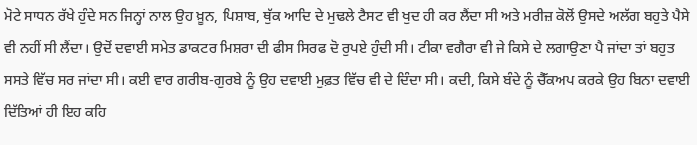ਮੋਟੇ ਸਾਧਨ ਰੱਖੇ ਹੁੰਦੇ ਸਨ ਜਿਨ੍ਹਾਂ ਨਾਲ ਉਹ ਖ਼ੂਨ, ਪਿਸ਼ਾਬ, ਥੁੱਕ ਆਦਿ ਦੇ ਮੁਢਲੇ ਟੈਸਟ ਵੀ ਖੁਦ ਹੀ ਕਰ ਲੈਂਦਾ ਸੀ ਅਤੇ ਮਰੀਜ਼ ਕੋਲੋਂ ਉਸਦੇ ਅਲੱਗ ਬਹੁਤੇ ਪੈਸੇ ਵੀ ਨਹੀਂ ਸੀ ਲੈਂਦਾ। ਉਦੋਂ ਦਵਾਈ ਸਮੇਤ ਡਾਕਟਰ ਮਿਸ਼ਰਾ ਦੀ ਫੀਸ ਸਿਰਫ ਦੋ ਰੁਪਏ ਹੁੰਦੀ ਸੀ। ਟੀਕਾ ਵਗੈਰਾ ਵੀ ਜੇ ਕਿਸੇ ਦੇ ਲਗਾਉਣਾ ਪੈ ਜਾਂਦਾ ਤਾਂ ਬਹੁਤ ਸਸਤੇ ਵਿੱਚ ਸਰ ਜਾਂਦਾ ਸੀ। ਕਈ ਵਾਰ ਗਰੀਬ-ਗੁਰਬੇ ਨੂੰ ਉਹ ਦਵਾਈ ਮੁਫ਼ਤ ਵਿੱਚ ਵੀ ਦੇ ਦਿੰਦਾ ਸੀ। ਕਦੀ, ਕਿਸੇ ਬੰਦੇ ਨੂੰ ਚੈੱਕਅਪ ਕਰਕੇ ਉਹ ਬਿਨਾ ਦਵਾਈ ਦਿੱਤਿਆਂ ਹੀ ਇਹ ਕਹਿ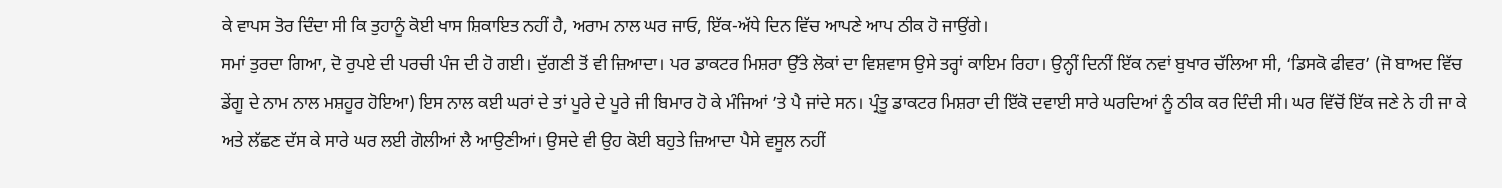ਕੇ ਵਾਪਸ ਤੋਰ ਦਿੰਦਾ ਸੀ ਕਿ ਤੁਹਾਨੂੰ ਕੋਈ ਖਾਸ ਸ਼ਿਕਾਇਤ ਨਹੀਂ ਹੈ, ਅਰਾਮ ਨਾਲ ਘਰ ਜਾਓ, ਇੱਕ-ਅੱਧੇ ਦਿਨ ਵਿੱਚ ਆਪਣੇ ਆਪ ਠੀਕ ਹੋ ਜਾਉਂਗੇ।
ਸਮਾਂ ਤੁਰਦਾ ਗਿਆ, ਦੋ ਰੁਪਏ ਦੀ ਪਰਚੀ ਪੰਜ ਦੀ ਹੋ ਗਈ। ਦੁੱਗਣੀ ਤੋਂ ਵੀ ਜ਼ਿਆਦਾ। ਪਰ ਡਾਕਟਰ ਮਿਸ਼ਰਾ ਉੱਤੇ ਲੋਕਾਂ ਦਾ ਵਿਸ਼ਵਾਸ ਉਸੇ ਤਰ੍ਹਾਂ ਕਾਇਮ ਰਿਹਾ। ਉਨ੍ਹੀਂ ਦਿਨੀਂ ਇੱਕ ਨਵਾਂ ਬੁਖਾਰ ਚੱਲਿਆ ਸੀ, ‘ਡਿਸਕੋ ਫੀਵਰ’ (ਜੋ ਬਾਅਦ ਵਿੱਚ ਡੇਂਗੂ ਦੇ ਨਾਮ ਨਾਲ ਮਸ਼ਹੂਰ ਹੋਇਆ) ਇਸ ਨਾਲ ਕਈ ਘਰਾਂ ਦੇ ਤਾਂ ਪੂਰੇ ਦੇ ਪੂਰੇ ਜੀ ਬਿਮਾਰ ਹੋ ਕੇ ਮੰਜਿਆਂ ’ਤੇ ਪੈ ਜਾਂਦੇ ਸਨ। ਪ੍ਰੰਤੂ ਡਾਕਟਰ ਮਿਸ਼ਰਾ ਦੀ ਇੱਕੋ ਦਵਾਈ ਸਾਰੇ ਘਰਦਿਆਂ ਨੂੰ ਠੀਕ ਕਰ ਦਿੰਦੀ ਸੀ। ਘਰ ਵਿੱਚੋਂ ਇੱਕ ਜਣੇ ਨੇ ਹੀ ਜਾ ਕੇ ਅਤੇ ਲੱਛਣ ਦੱਸ ਕੇ ਸਾਰੇ ਘਰ ਲਈ ਗੋਲੀਆਂ ਲੈ ਆਉਣੀਆਂ। ਉਸਦੇ ਵੀ ਉਹ ਕੋਈ ਬਹੁਤੇ ਜ਼ਿਆਦਾ ਪੈਸੇ ਵਸੂਲ ਨਹੀਂ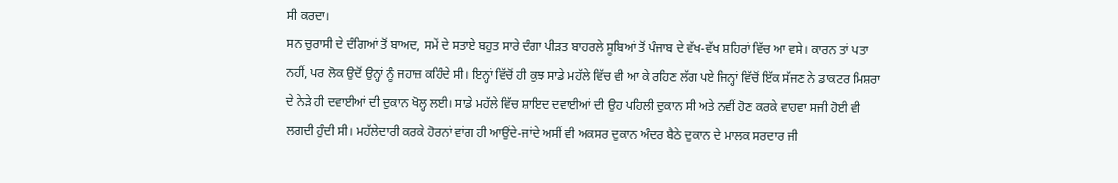ਸੀ ਕਰਦਾ।
ਸਨ ਚੁਰਾਸੀ ਦੇ ਦੰਗਿਆਂ ਤੋਂ ਬਾਅਦ, ਸਮੇਂ ਦੇ ਸਤਾਏ ਬਹੁਤ ਸਾਰੇ ਦੰਗਾ ਪੀੜਤ ਬਾਹਰਲੇ ਸੂਬਿਆਂ ਤੋਂ ਪੰਜਾਬ ਦੇ ਵੱਖ-ਵੱਖ ਸ਼ਹਿਰਾਂ ਵਿੱਚ ਆ ਵਸੇ। ਕਾਰਨ ਤਾਂ ਪਤਾ ਨਹੀਂ, ਪਰ ਲੋਕ ਉਦੋਂ ਉਨ੍ਹਾਂ ਨੂੰ ਜਹਾਜ਼ ਕਹਿੰਦੇ ਸੀ। ਇਨ੍ਹਾਂ ਵਿੱਚੋਂ ਹੀ ਕੁਝ ਸਾਡੇ ਮਹੱਲੇ ਵਿੱਚ ਵੀ ਆ ਕੇ ਰਹਿਣ ਲੱਗ ਪਏ ਜਿਨ੍ਹਾਂ ਵਿੱਚੋਂ ਇੱਕ ਸੱਜਣ ਨੇ ਡਾਕਟਰ ਮਿਸ਼ਰਾ ਦੇ ਨੇੜੇ ਹੀ ਦਵਾਈਆਂ ਦੀ ਦੁਕਾਨ ਖੋਲ੍ਹ ਲਈ। ਸਾਡੇ ਮਹੱਲੇ ਵਿੱਚ ਸ਼ਾਇਦ ਦਵਾਈਆਂ ਦੀ ਉਹ ਪਹਿਲੀ ਦੁਕਾਨ ਸੀ ਅਤੇ ਨਵੀਂ ਹੋਣ ਕਰਕੇ ਵਾਹਵਾ ਸਜੀ ਹੋਈ ਵੀ ਲਗਦੀ ਹੁੰਦੀ ਸੀ। ਮਹੱਲੇਦਾਰੀ ਕਰਕੇ ਹੋਰਨਾਂ ਵਾਂਗ ਹੀ ਆਉਂਦੇ-ਜਾਂਦੇ ਅਸੀਂ ਵੀ ਅਕਸਰ ਦੁਕਾਨ ਅੰਦਰ ਬੈਠੇ ਦੁਕਾਨ ਦੇ ਮਾਲਕ ਸਰਦਾਰ ਜੀ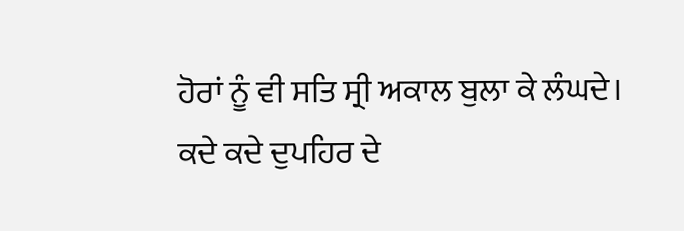ਹੋਰਾਂ ਨੂੰ ਵੀ ਸਤਿ ਸ੍ਰੀ ਅਕਾਲ ਬੁਲਾ ਕੇ ਲੰਘਦੇ।
ਕਦੇ ਕਦੇ ਦੁਪਹਿਰ ਦੇ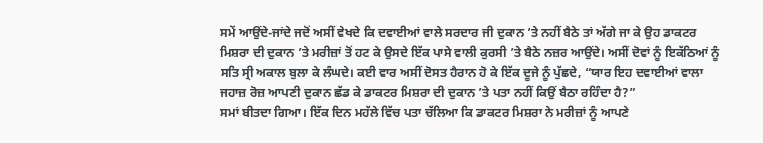ਸਮੇਂ ਆਉਂਦੇ-ਜਾਂਦੇ ਜਦੋਂ ਅਸੀਂ ਵੇਖਦੇ ਕਿ ਦਵਾਈਆਂ ਵਾਲੇ ਸਰਦਾਰ ਜੀ ਦੁਕਾਨ ’ਤੇ ਨਹੀਂ ਬੈਠੇ ਤਾਂ ਅੱਗੇ ਜਾ ਕੇ ਉਹ ਡਾਕਟਰ ਮਿਸ਼ਰਾ ਦੀ ਦੁਕਾਨ ’ਤੇ ਮਰੀਜ਼ਾਂ ਤੋਂ ਹਟ ਕੇ ਉਸਦੇ ਇੱਕ ਪਾਸੇ ਵਾਲੀ ਕੁਰਸੀ ’ਤੇ ਬੈਠੇ ਨਜ਼ਰ ਆਉਂਦੇ। ਅਸੀਂ ਦੋਵਾਂ ਨੂੰ ਇਕੱਠਿਆਂ ਨੂੰ ਸਤਿ ਸ੍ਰੀ ਅਕਾਲ ਬੁਲਾ ਕੇ ਲੰਘਦੇ। ਕਈ ਵਾਰ ਅਸੀਂ ਦੋਸਤ ਹੈਰਾਨ ਹੋ ਕੇ ਇੱਕ ਦੂਜੇ ਨੂੰ ਪੁੱਛਦੇ, “ਯਾਰ ਇਹ ਦਵਾਈਆਂ ਵਾਲਾ ਜਹਾਜ਼ ਰੋਜ਼ ਆਪਣੀ ਦੁਕਾਨ ਛੱਡ ਕੇ ਡਾਕਟਰ ਮਿਸ਼ਰਾ ਦੀ ਦੁਕਾਨ ’ਤੇ ਪਤਾ ਨਹੀਂ ਕਿਉਂ ਬੈਠਾ ਰਹਿੰਦਾ ਹੈ?”
ਸਮਾਂ ਬੀਤਦਾ ਗਿਆ। ਇੱਕ ਦਿਨ ਮਹੱਲੇ ਵਿੱਚ ਪਤਾ ਚੱਲਿਆ ਕਿ ਡਾਕਟਰ ਮਿਸ਼ਰਾ ਨੇ ਮਰੀਜ਼ਾਂ ਨੂੰ ਆਪਣੇ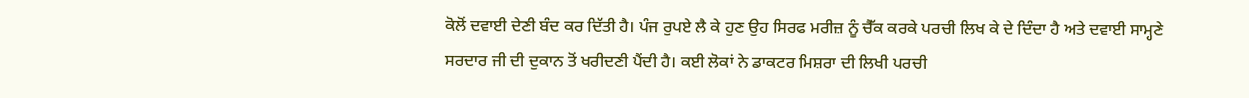ਕੋਲੋਂ ਦਵਾਈ ਦੇਣੀ ਬੰਦ ਕਰ ਦਿੱਤੀ ਹੈ। ਪੰਜ ਰੁਪਏ ਲੈ ਕੇ ਹੁਣ ਉਹ ਸਿਰਫ ਮਰੀਜ਼ ਨੂੰ ਚੈੱਕ ਕਰਕੇ ਪਰਚੀ ਲਿਖ ਕੇ ਦੇ ਦਿੰਦਾ ਹੈ ਅਤੇ ਦਵਾਈ ਸਾਮ੍ਹਣੇ ਸਰਦਾਰ ਜੀ ਦੀ ਦੁਕਾਨ ਤੋਂ ਖਰੀਦਣੀ ਪੈਂਦੀ ਹੈ। ਕਈ ਲੋਕਾਂ ਨੇ ਡਾਕਟਰ ਮਿਸ਼ਰਾ ਦੀ ਲਿਖੀ ਪਰਚੀ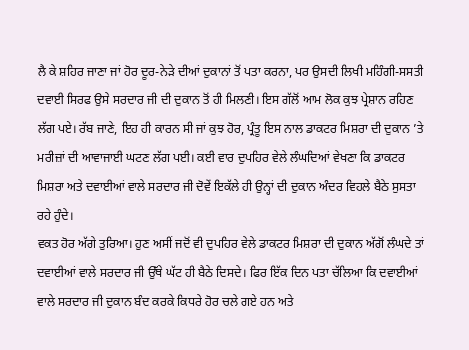ਲੈ ਕੇ ਸ਼ਹਿਰ ਜਾਣਾ ਜਾਂ ਹੋਰ ਦੂਰ-ਨੇੜੇ ਦੀਆਂ ਦੁਕਾਨਾਂ ਤੋਂ ਪਤਾ ਕਰਨਾ, ਪਰ ਉਸਦੀ ਲਿਖੀ ਮਹਿੰਗੀ-ਸਸਤੀ ਦਵਾਈ ਸਿਰਫ ਉਸੇ ਸਰਦਾਰ ਜੀ ਦੀ ਦੁਕਾਨ ਤੋਂ ਹੀ ਮਿਲਣੀ। ਇਸ ਗੱਲੋਂ ਆਮ ਲੋਕ ਕੁਝ ਪ੍ਰੇਸ਼ਾਨ ਰਹਿਣ ਲੱਗ ਪਏ। ਰੱਬ ਜਾਣੇ, ਇਹ ਹੀ ਕਾਰਨ ਸੀ ਜਾਂ ਕੁਝ ਹੋਰ, ਪ੍ਰੰਤੂ ਇਸ ਨਾਲ ਡਾਕਟਰ ਮਿਸ਼ਰਾ ਦੀ ਦੁਕਾਨ ’ਤੇ ਮਰੀਜ਼ਾਂ ਦੀ ਆਵਾਜਾਈ ਘਟਣ ਲੱਗ ਪਈ। ਕਈ ਵਾਰ ਦੁਪਹਿਰ ਵੇਲੇ ਲੰਘਦਿਆਂ ਵੇਖਣਾ ਕਿ ਡਾਕਟਰ ਮਿਸ਼ਰਾ ਅਤੇ ਦਵਾਈਆਂ ਵਾਲੇ ਸਰਦਾਰ ਜੀ ਦੋਵੇਂ ਇਕੱਲੇ ਹੀ ਉਨ੍ਹਾਂ ਦੀ ਦੁਕਾਨ ਅੰਦਰ ਵਿਹਲੇ ਬੈਠੇ ਸੁਸਤਾ ਰਹੇ ਹੁੰਦੇ।
ਵਕਤ ਹੋਰ ਅੱਗੇ ਤੁਰਿਆ। ਹੁਣ ਅਸੀਂ ਜਦੋਂ ਵੀ ਦੁਪਹਿਰ ਵੇਲੇ ਡਾਕਟਰ ਮਿਸ਼ਰਾ ਦੀ ਦੁਕਾਨ ਅੱਗੋਂ ਲੰਘਦੇ ਤਾਂ ਦਵਾਈਆਂ ਵਾਲੇ ਸਰਦਾਰ ਜੀ ਉੱਥੇ ਘੱਟ ਹੀ ਬੈਠੇ ਦਿਸਦੇ। ਫਿਰ ਇੱਕ ਦਿਨ ਪਤਾ ਚੱਲਿਆ ਕਿ ਦਵਾਈਆਂ ਵਾਲੇ ਸਰਦਾਰ ਜੀ ਦੁਕਾਨ ਬੰਦ ਕਰਕੇ ਕਿਧਰੇ ਹੋਰ ਚਲੇ ਗਏ ਹਨ ਅਤੇ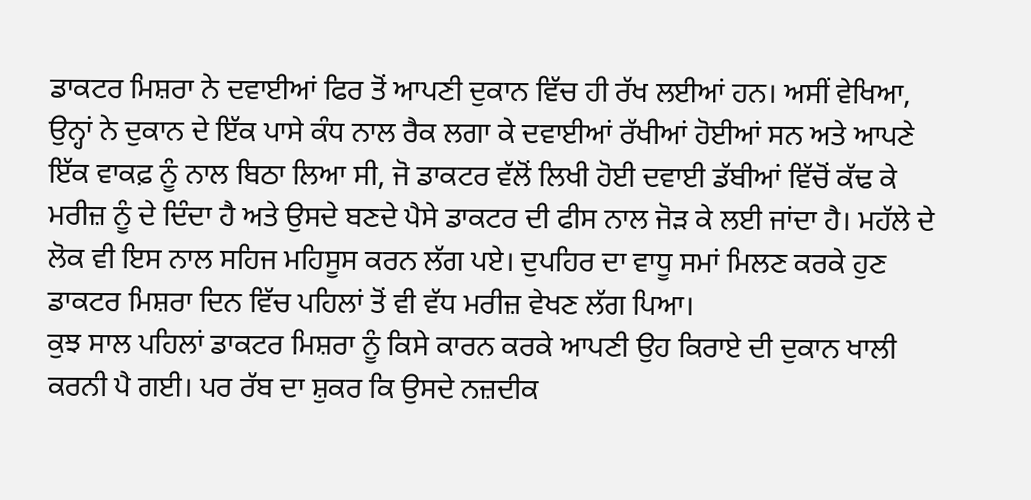ਡਾਕਟਰ ਮਿਸ਼ਰਾ ਨੇ ਦਵਾਈਆਂ ਫਿਰ ਤੋਂ ਆਪਣੀ ਦੁਕਾਨ ਵਿੱਚ ਹੀ ਰੱਖ ਲਈਆਂ ਹਨ। ਅਸੀਂ ਵੇਖਿਆ, ਉਨ੍ਹਾਂ ਨੇ ਦੁਕਾਨ ਦੇ ਇੱਕ ਪਾਸੇ ਕੰਧ ਨਾਲ ਰੈਕ ਲਗਾ ਕੇ ਦਵਾਈਆਂ ਰੱਖੀਆਂ ਹੋਈਆਂ ਸਨ ਅਤੇ ਆਪਣੇ ਇੱਕ ਵਾਕਫ਼ ਨੂੰ ਨਾਲ ਬਿਠਾ ਲਿਆ ਸੀ, ਜੋ ਡਾਕਟਰ ਵੱਲੋਂ ਲਿਖੀ ਹੋਈ ਦਵਾਈ ਡੱਬੀਆਂ ਵਿੱਚੋਂ ਕੱਢ ਕੇ ਮਰੀਜ਼ ਨੂੰ ਦੇ ਦਿੰਦਾ ਹੈ ਅਤੇ ਉਸਦੇ ਬਣਦੇ ਪੈਸੇ ਡਾਕਟਰ ਦੀ ਫੀਸ ਨਾਲ ਜੋੜ ਕੇ ਲਈ ਜਾਂਦਾ ਹੈ। ਮਹੱਲੇ ਦੇ ਲੋਕ ਵੀ ਇਸ ਨਾਲ ਸਹਿਜ ਮਹਿਸੂਸ ਕਰਨ ਲੱਗ ਪਏ। ਦੁਪਹਿਰ ਦਾ ਵਾਧੂ ਸਮਾਂ ਮਿਲਣ ਕਰਕੇ ਹੁਣ ਡਾਕਟਰ ਮਿਸ਼ਰਾ ਦਿਨ ਵਿੱਚ ਪਹਿਲਾਂ ਤੋਂ ਵੀ ਵੱਧ ਮਰੀਜ਼ ਵੇਖਣ ਲੱਗ ਪਿਆ।
ਕੁਝ ਸਾਲ ਪਹਿਲਾਂ ਡਾਕਟਰ ਮਿਸ਼ਰਾ ਨੂੰ ਕਿਸੇ ਕਾਰਨ ਕਰਕੇ ਆਪਣੀ ਉਹ ਕਿਰਾਏ ਦੀ ਦੁਕਾਨ ਖਾਲੀ ਕਰਨੀ ਪੈ ਗਈ। ਪਰ ਰੱਬ ਦਾ ਸ਼ੁਕਰ ਕਿ ਉਸਦੇ ਨਜ਼ਦੀਕ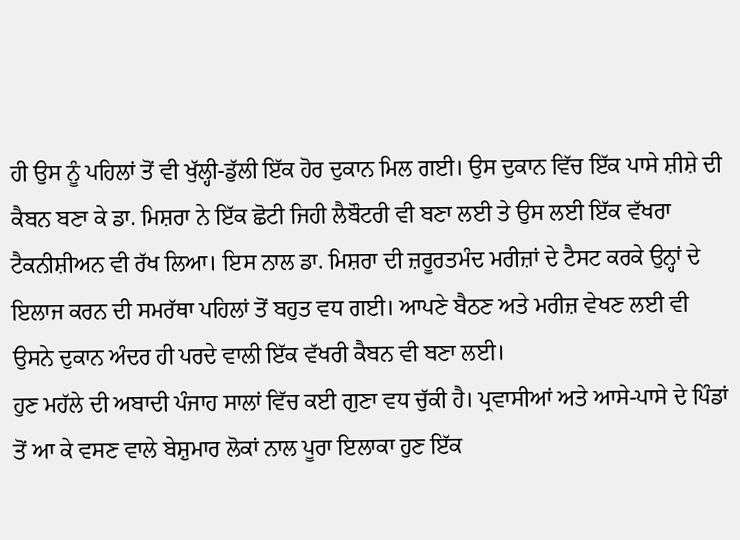ਹੀ ਉਸ ਨੂੰ ਪਹਿਲਾਂ ਤੋਂ ਵੀ ਖੁੱਲ੍ਹੀ-ਡੁੱਲੀ ਇੱਕ ਹੋਰ ਦੁਕਾਨ ਮਿਲ ਗਈ। ਉਸ ਦੁਕਾਨ ਵਿੱਚ ਇੱਕ ਪਾਸੇ ਸ਼ੀਸ਼ੇ ਦੀ ਕੈਬਨ ਬਣਾ ਕੇ ਡਾ. ਮਿਸ਼ਰਾ ਨੇ ਇੱਕ ਛੋਟੀ ਜਿਹੀ ਲੈਬੌਟਰੀ ਵੀ ਬਣਾ ਲਈ ਤੇ ਉਸ ਲਈ ਇੱਕ ਵੱਖਰਾ ਟੈਕਨੀਸ਼ੀਅਨ ਵੀ ਰੱਖ ਲਿਆ। ਇਸ ਨਾਲ ਡਾ. ਮਿਸ਼ਰਾ ਦੀ ਜ਼ਰੂਰਤਮੰਦ ਮਰੀਜ਼ਾਂ ਦੇ ਟੈਸਟ ਕਰਕੇ ਉਨ੍ਹਾਂ ਦੇ ਇਲਾਜ ਕਰਨ ਦੀ ਸਮਰੱਥਾ ਪਹਿਲਾਂ ਤੋਂ ਬਹੁਤ ਵਧ ਗਈ। ਆਪਣੇ ਬੈਠਣ ਅਤੇ ਮਰੀਜ਼ ਵੇਖਣ ਲਈ ਵੀ ਉਸਨੇ ਦੁਕਾਨ ਅੰਦਰ ਹੀ ਪਰਦੇ ਵਾਲੀ ਇੱਕ ਵੱਖਰੀ ਕੈਬਨ ਵੀ ਬਣਾ ਲਈ।
ਹੁਣ ਮਹੱਲੇ ਦੀ ਅਬਾਦੀ ਪੰਜਾਹ ਸਾਲਾਂ ਵਿੱਚ ਕਈ ਗੁਣਾ ਵਧ ਚੁੱਕੀ ਹੈ। ਪ੍ਰਵਾਸੀਆਂ ਅਤੇ ਆਸੇ-ਪਾਸੇ ਦੇ ਪਿੰਡਾਂ ਤੋਂ ਆ ਕੇ ਵਸਣ ਵਾਲੇ ਬੇਸ਼ੁਮਾਰ ਲੋਕਾਂ ਨਾਲ ਪੂਰਾ ਇਲਾਕਾ ਹੁਣ ਇੱਕ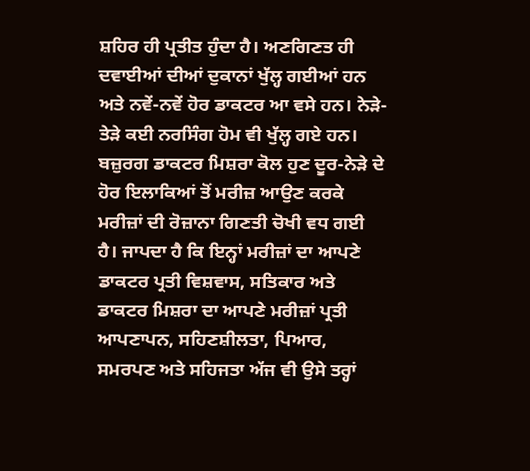ਸ਼ਹਿਰ ਹੀ ਪ੍ਰਤੀਤ ਹੁੰਦਾ ਹੈ। ਅਣਗਿਣਤ ਹੀ ਦਵਾਈਆਂ ਦੀਆਂ ਦੁਕਾਨਾਂ ਖੁੱਲ੍ਹ ਗਈਆਂ ਹਨ ਅਤੇ ਨਵੇਂ-ਨਵੇਂ ਹੋਰ ਡਾਕਟਰ ਆ ਵਸੇ ਹਨ। ਨੇੜੇ-ਤੇੜੇ ਕਈ ਨਰਸਿੰਗ ਹੋਮ ਵੀ ਖੁੱਲ੍ਹ ਗਏ ਹਨ। ਬਜ਼ੁਰਗ ਡਾਕਟਰ ਮਿਸ਼ਰਾ ਕੋਲ ਹੁਣ ਦੂਰ-ਨੇੜੇ ਦੇ ਹੋਰ ਇਲਾਕਿਆਂ ਤੋਂ ਮਰੀਜ਼ ਆਉਣ ਕਰਕੇ ਮਰੀਜ਼ਾਂ ਦੀ ਰੋਜ਼ਾਨਾ ਗਿਣਤੀ ਚੋਖੀ ਵਧ ਗਈ ਹੈ। ਜਾਪਦਾ ਹੈ ਕਿ ਇਨ੍ਹਾਂ ਮਰੀਜ਼ਾਂ ਦਾ ਆਪਣੇ ਡਾਕਟਰ ਪ੍ਰਤੀ ਵਿਸ਼ਵਾਸ, ਸਤਿਕਾਰ ਅਤੇ ਡਾਕਟਰ ਮਿਸ਼ਰਾ ਦਾ ਆਪਣੇ ਮਰੀਜ਼ਾਂ ਪ੍ਰਤੀ ਆਪਣਾਪਨ, ਸਹਿਣਸ਼ੀਲਤਾ, ਪਿਆਰ, ਸਮਰਪਣ ਅਤੇ ਸਹਿਜਤਾ ਅੱਜ ਵੀ ਉਸੇ ਤਰ੍ਹਾਂ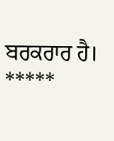ਬਰਕਰਾਰ ਹੈ।
*****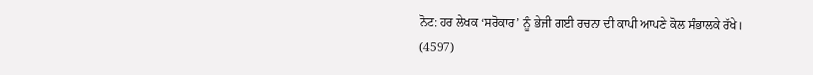ਨੋਟ: ਹਰ ਲੇਖਕ ‘ਸਰੋਕਾਰ’ ਨੂੰ ਭੇਜੀ ਗਈ ਰਚਨਾ ਦੀ ਕਾਪੀ ਆਪਣੇ ਕੋਲ ਸੰਭਾਲਕੇ ਰੱਖੇ।
(4597)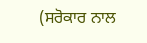(ਸਰੋਕਾਰ ਨਾਲ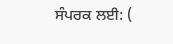ਸੰਪਰਕ ਲਈ: (